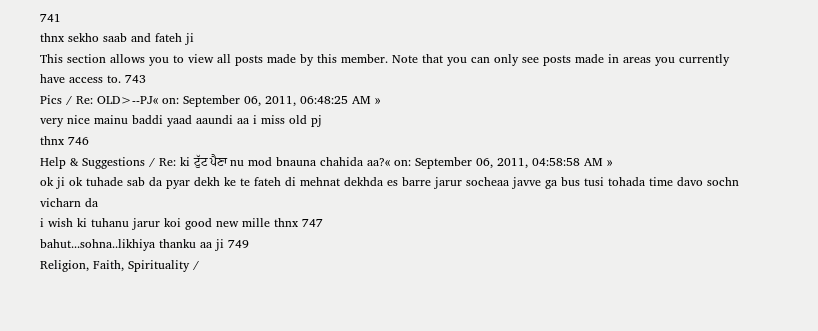741
thnx sekho saab and fateh ji
This section allows you to view all posts made by this member. Note that you can only see posts made in areas you currently have access to. 743
Pics / Re: OLD>--PJ« on: September 06, 2011, 06:48:25 AM »
very nice mainu baddi yaad aaundi aa i miss old pj
thnx 746
Help & Suggestions / Re: ki ਟੁੱਟ ਪੈਣਾ nu mod bnauna chahida aa?« on: September 06, 2011, 04:58:58 AM »
ok ji ok tuhade sab da pyar dekh ke te fateh di mehnat dekhda es barre jarur socheaa javve ga bus tusi tohada time davo sochn vicharn da
i wish ki tuhanu jarur koi good new mille thnx 747
bahut...sohna..likhiya thanku aa ji 749
Religion, Faith, Spirituality /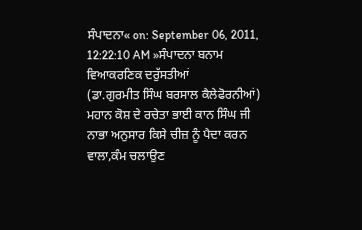ਸੰਪਾਦਨਾ« on: September 06, 2011, 12:22:10 AM »ਸੰਪਾਦਨਾ ਬਨਾਮ ਵਿਆਕਰਣਿਕ ਦਰੁੱਸਤੀਆਂ
(ਡਾ.ਗੁਰਮੀਤ ਸਿੰਘ ਬਰਸਾਲ ਕੈਲੇਫੋਰਨੀਆਂ) ਮਹਾਨ ਕੋਸ਼ ਦੇ ਰਚੇਤਾ ਭਾਈ ਕਾਨ ਸਿੰਘ ਜੀ ਨਾਭਾ ਅਨੁਸਾਰ ਕਿਸੇ ਚੀਜ਼ ਨੂੰ ਪੈਦਾ ਕਰਨ ਵਾਲਾ,ਕੰਮ ਚਲਾਉਣ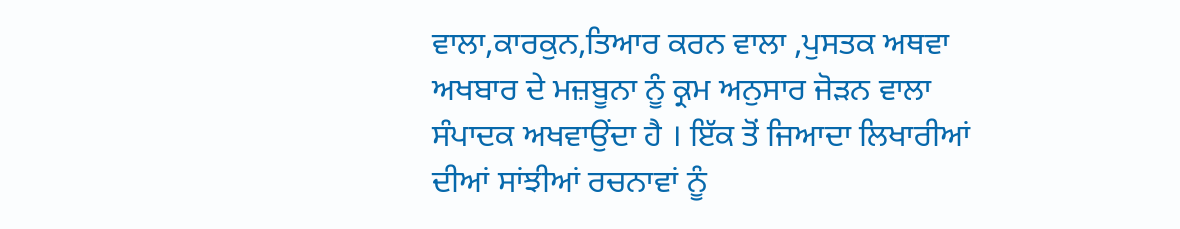ਵਾਲਾ,ਕਾਰਕੁਨ,ਤਿਆਰ ਕਰਨ ਵਾਲਾ ,ਪੁਸਤਕ ਅਥਵਾ ਅਖਬਾਰ ਦੇ ਮਜ਼ਬੂਨਾ ਨੂੰ ਕ੍ਰਮ ਅਨੁਸਾਰ ਜੋੜਨ ਵਾਲਾ ਸੰਪਾਦਕ ਅਖਵਾਉਂਦਾ ਹੈ । ਇੱਕ ਤੋਂ ਜਿਆਦਾ ਲਿਖਾਰੀਆਂ ਦੀਆਂ ਸਾਂਝੀਆਂ ਰਚਨਾਵਾਂ ਨੂੰ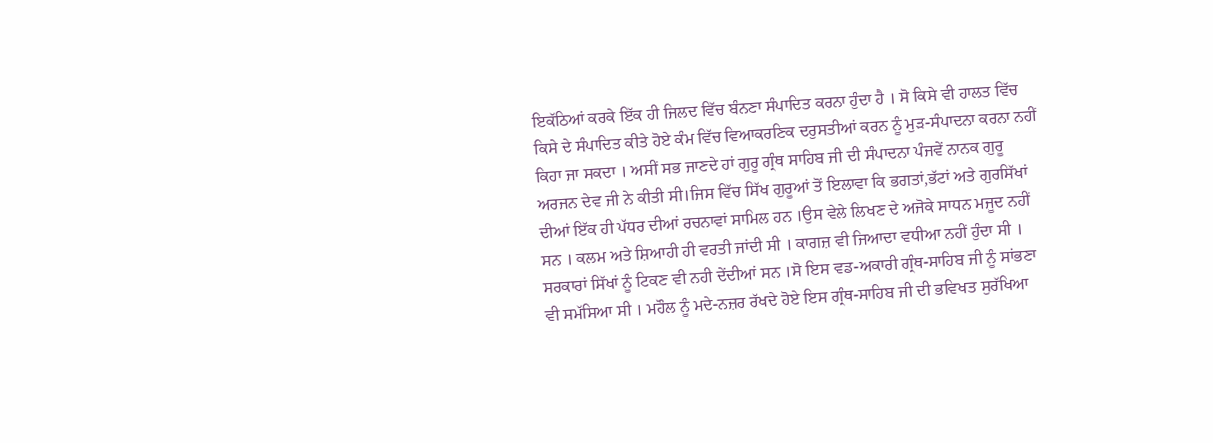ਇਕੱਠਿਆਂ ਕਰਕੇ ਇੱਕ ਹੀ ਜਿਲਦ ਵਿੱਚ ਬੰਨਣਾ ਸੰਪਾਦਿਤ ਕਰਨਾ ਹੁੰਦਾ ਹੈ । ਸੋ ਕਿਸੇ ਵੀ ਹਾਲਤ ਵਿੱਚ ਕਿਸੇ ਦੇ ਸੰਪਾਦਿਤ ਕੀਤੇ ਹੋਏ ਕੰਮ ਵਿੱਚ ਵਿਆਕਰਣਿਕ ਦਰੁਸਤੀਆਂ ਕਰਨ ਨੂੰ ਮੁੜ-ਸੰਪਾਦਨਾ ਕਰਨਾ ਨਹੀਂ ਕਿਹਾ ਜਾ ਸਕਦਾ । ਅਸੀਂ ਸਭ ਜਾਣਦੇ ਹਾਂ ਗੁਰੂ ਗ੍ਰੰਥ ਸਾਹਿਬ ਜੀ ਦੀ ਸੰਪਾਦਨਾ ਪੰਜਵੇਂ ਨਾਨਕ ਗੁਰੂ ਅਰਜਨ ਦੇਵ ਜੀ ਨੇ ਕੀਤੀ ਸੀ।ਜਿਸ ਵਿੱਚ ਸਿੱਖ ਗੁਰੂਆਂ ਤੋਂ ਇਲਾਵਾ ਕਿ ਭਗਤਾਂ,ਭੱਟਾਂ ਅਤੇ ਗੁਰਸਿੱਖਾਂ ਦੀਆਂ ਇੱਕ ਹੀ ਪੱਧਰ ਦੀਆਂ ਰਚਨਾਵਾਂ ਸਾਮਿਲ ਹਨ ।ਉਸ ਵੇਲੇ ਲਿਖਣ ਦੇ ਅਜੋਕੇ ਸਾਧਨ ਮਜੂਦ ਨਹੀਂ ਸਨ । ਕਲਮ ਅਤੇ ਸ਼ਿਆਹੀ ਹੀ ਵਰਤੀ ਜਾਂਦੀ ਸੀ । ਕਾਗਜ਼ ਵੀ ਜਿਆਦਾ ਵਧੀਆ ਨਹੀਂ ਹੁੰਦਾ ਸੀ । ਸਰਕਾਰਾਂ ਸਿੱਖਾਂ ਨੂੰ ਟਿਕਣ ਵੀ ਨਹੀ ਦੇਂਦੀਆਂ ਸਨ ।ਸੋ ਇਸ ਵਡ-ਅਕਾਰੀ ਗ੍ਰੰਥ-ਸਾਹਿਬ ਜੀ ਨੂੰ ਸਾਂਭਣਾ ਵੀ ਸਮੱਸਿਆ ਸੀ । ਮਹੌਲ ਨੂੰ ਮਦੇ-ਨਜ਼ਰ ਰੱਖਦੇ ਹੋਏ ਇਸ ਗ੍ਰੰਥ-ਸਾਹਿਬ ਜੀ ਦੀ ਭਵਿਖਤ ਸੁਰੱਖਿਆ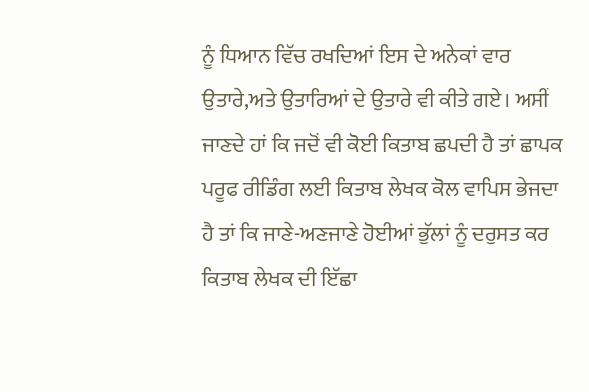ਨੂੰ ਧਿਆਨ ਵਿੱਚ ਰਖਦਿਆਂ ਇਸ ਦੇ ਅਨੇਕਾਂ ਵਾਰ ਉਤਾਰੇ,ਅਤੇ ਉਤਾਰਿਆਂ ਦੇ ਉਤਾਰੇ ਵੀ ਕੀਤੇ ਗਏ। ਅਸੀਂ ਜਾਣਦੇ ਹਾਂ ਕਿ ਜਦੋਂ ਵੀ ਕੋਈ ਕਿਤਾਬ ਛਪਦੀ ਹੈ ਤਾਂ ਛਾਪਕ ਪਰੂਫ ਰੀਡਿੰਗ ਲਈ ਕਿਤਾਬ ਲੇਖਕ ਕੋਲ ਵਾਪਿਸ ਭੇਜਦਾ ਹੈ ਤਾਂ ਕਿ ਜਾਣੇ-ਅਣਜਾਣੇ ਹੋਈਆਂ ਭੁੱਲਾਂ ਨੂੰ ਦਰੁਸਤ ਕਰ ਕਿਤਾਬ ਲੇਖਕ ਦੀ ਇੱਛਾ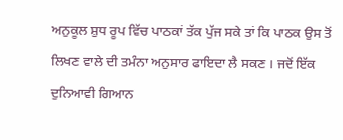ਅਨੁਕੂਲ ਸ਼ੁਧ ਰੂਪ ਵਿੱਚ ਪਾਠਕਾਂ ਤੱਕ ਪੁੱਜ ਸਕੇ ਤਾਂ ਕਿ ਪਾਠਕ ਉਸ ਤੋਂ ਲਿਖਣ ਵਾਲੇ ਦੀ ਤਮੰਨਾ ਅਨੁਸਾਰ ਫਾਇਦਾ ਲੈ ਸਕਣ । ਜਦੋਂ ਇੱਕ ਦੁਨਿਆਵੀ ਗਿਆਨ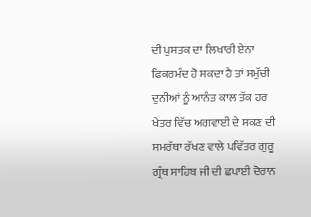ਦੀ ਪੁਸਤਕ ਦਾ ਲਿਖਾਰੀ ਏਨਾ ਫਿਕਰਮੰਦ ਹੋ ਸਕਦਾ ਹੈ ਤਾਂ ਸਮੁੱਚੀ ਦੁਨੀਆਂ ਨੂੰ ਆਨੰਤ ਕਾਲ ਤੱਕ ਹਰ ਖੇਤਰ ਵਿੱਚ ਅਗਵਾਈ ਦੇ ਸਕਣ ਦੀ ਸਮਰੱਥਾ ਰੱਖਣ ਵਾਲੇ ਪਵਿੱਤਰ ਗੁਰੂ ਗ੍ਰੰਥ ਸਾਹਿਬ ਜੀ ਦੀ ਛਪਾਈ ਦੋਰਾਨ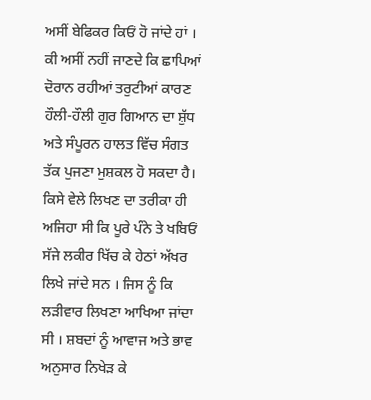ਅਸੀਂ ਬੇਫਿਕਰ ਕਿਓਂ ਹੋ ਜਾਂਦੇ ਹਾਂ । ਕੀ ਅਸੀਂ ਨਹੀਂ ਜਾਣਦੇ ਕਿ ਛਾਪਿਆਂ ਦੋਰਾਨ ਰਹੀਆਂ ਤਰੁਟੀਆਂ ਕਾਰਣ ਹੌਲੀ-ਹੌਲੀ ਗੁਰ ਗਿਆਨ ਦਾ ਸ਼ੁੱਧ ਅਤੇ ਸੰਪੂਰਨ ਹਾਲਤ ਵਿੱਚ ਸੰਗਤ ਤੱਕ ਪੁਜਣਾ ਮੁਸ਼ਕਲ ਹੋ ਸਕਦਾ ਹੈ। ਕਿਸੇ ਵੇਲੇ ਲਿਖਣ ਦਾ ਤਰੀਕਾ ਹੀ ਅਜਿਹਾ ਸੀ ਕਿ ਪੂਰੇ ਪੰਨੇ ਤੇ ਖਬਿਓਂ ਸੱਜੇ ਲਕੀਰ ਖਿੱਚ ਕੇ ਹੇਠਾਂ ਅੱਖਰ ਲਿਖੇ ਜਾਂਦੇ ਸਨ । ਜਿਸ ਨੂੰ ਕਿ ਲੜੀਵਾਰ ਲਿਖਣਾ ਆਖਿਆ ਜਾਂਦਾ ਸੀ । ਸ਼ਬਦਾਂ ਨੂੰ ਆਵਾਜ ਅਤੇ ਭਾਵ ਅਨੁਸਾਰ ਨਿਖੇੜ ਕੇ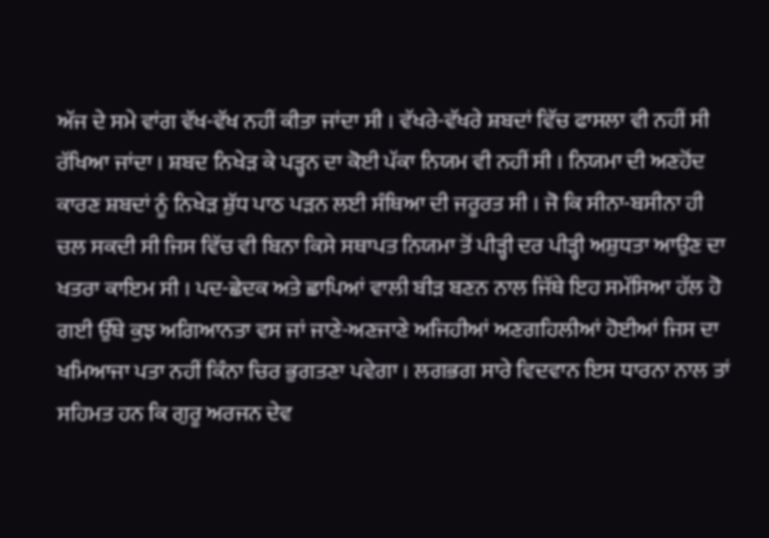ਅੱਜ ਦੇ ਸਮੇ ਵਾਂਗ ਵੱਖ-ਵੱਖ ਨਹੀਂ ਕੀਤਾ ਜਾਂਦਾ ਸੀ । ਵੱਖਰੇ-ਵੱਖਰੇ ਸ਼ਬਦਾਂ ਵਿੱਚ ਫਾਸਲਾ ਵੀ ਨਹੀਂ ਸੀ ਰੱਖਿਆ ਜਾਂਦਾ । ਸ਼ਬਦ ਨਿਖੇੜ ਕੇ ਪੜ੍ਹਨ ਦਾ ਕੋਈ ਪੱਕਾ ਨਿਯਮ ਵੀ ਨਹੀਂ ਸੀ । ਨਿਯਮਾ ਦੀ ਅਣਹੋਂਦ ਕਾਰਣ ਸ਼ਬਦਾਂ ਨੂੰ ਨਿਖੇੜ ਸ਼ੁੱਧ ਪਾਠ ਪੜਨ ਲਈ ਸੰਥਿਆ ਦੀ ਜਰੂਰਤ ਸੀ । ਜੋ ਕਿ ਸੀਨਾ-ਬਸੀਨਾ ਹੀ ਚਲ ਸਕਦੀ ਸੀ ਜਿਸ ਵਿੱਚ ਵੀ ਬਿਨਾ ਕਿਸੇ ਸਥਾਪਤ ਨਿਯਮਾ ਤੋਂ ਪੀੜ੍ਹੀ ਦਰ ਪੀੜ੍ਹੀ ਅਸ਼ੁਧਤਾ ਆਉਣ ਦਾ ਖਤਰਾ ਕਾਇਮ ਸੀ । ਪਦ-ਛੇਦਕ ਅਤੇ ਛਾਪਿਆਂ ਵਾਲੀ ਬੀੜ ਬਣਨ ਨਾਲ ਜਿੱਥੇ ਇਹ ਸਮੱਸਿਆ ਹੱਲ ਹੋ ਗਈ ਉੱਥੇ ਕੁਝ ਅਗਿਆਨਤਾ ਵਸ ਜਾਂ ਜਾਣੇ-ਅਣਜਾਣੇ ਅਜਿਹੀਆਂ ਅਣਗਹਿਲੀਆਂ ਹੋਈਆਂ ਜਿਸ ਦਾ ਖਮਿਆਜਾ ਪਤਾ ਨਹੀਂ ਕਿੰਨਾ ਚਿਰ ਭੁਗਤਣਾ ਪਵੇਗਾ । ਲਗਭਗ ਸਾਰੇ ਵਿਦਵਾਨ ਇਸ ਧਾਰਨਾ ਨਾਲ ਤਾਂ ਸਹਿਮਤ ਹਨ ਕਿ ਗੁਰੂ ਅਰਜਨ ਦੇਵ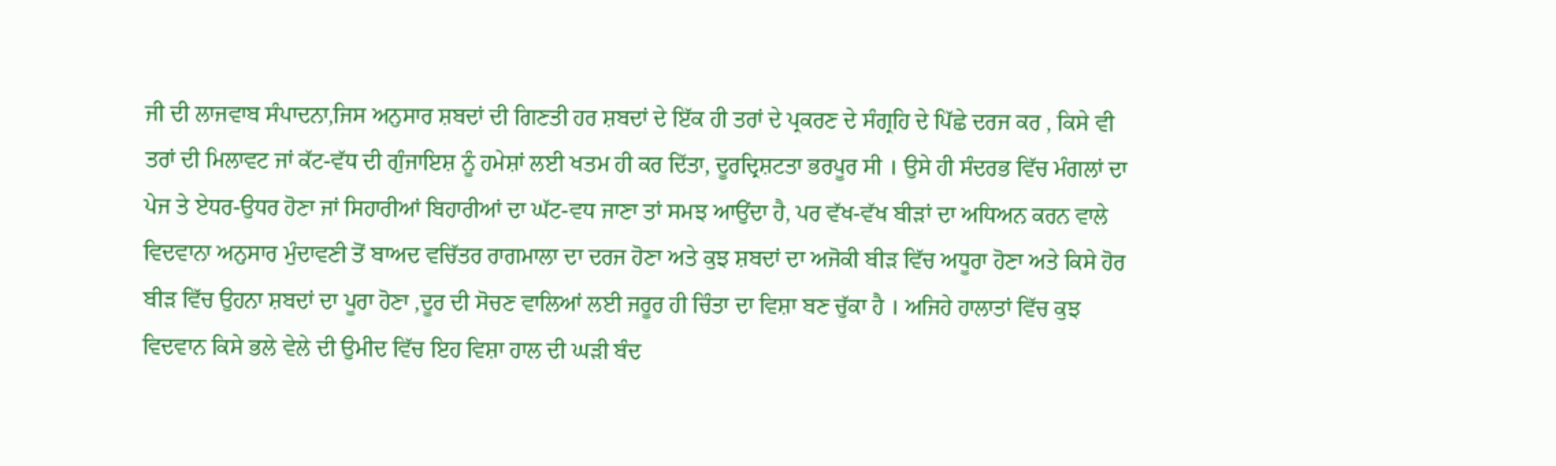ਜੀ ਦੀ ਲਾਜਵਾਬ ਸੰਪਾਦਨਾ,ਜਿਸ ਅਨੁਸਾਰ ਸ਼ਬਦਾਂ ਦੀ ਗਿਣਤੀ ਹਰ ਸ਼ਬਦਾਂ ਦੇ ਇੱਕ ਹੀ ਤਰਾਂ ਦੇ ਪ੍ਰਕਰਣ ਦੇ ਸੰਗ੍ਰਹਿ ਦੇ ਪਿੱਛੇ ਦਰਜ ਕਰ , ਕਿਸੇ ਵੀ ਤਰਾਂ ਦੀ ਮਿਲਾਵਟ ਜਾਂ ਕੱਟ-ਵੱਧ ਦੀ ਗੁੰਜਾਇਸ਼ ਨੂੰ ਹਮੇਸ਼ਾਂ ਲਈ ਖਤਮ ਹੀ ਕਰ ਦਿੱਤਾ, ਦੂਰਦ੍ਰਿਸ਼ਟਤਾ ਭਰਪੂਰ ਸੀ । ਉਸੇ ਹੀ ਸੰਦਰਭ ਵਿੱਚ ਮੰਗਲਾਂ ਦਾ ਪੇਜ ਤੇ ਏਧਰ-ਉਧਰ ਹੋਣਾ ਜਾਂ ਸਿਹਾਰੀਆਂ ਬਿਹਾਰੀਆਂ ਦਾ ਘੱਟ-ਵਧ ਜਾਣਾ ਤਾਂ ਸਮਝ ਆਉਂਦਾ ਹੈ, ਪਰ ਵੱਖ-ਵੱਖ ਬੀੜਾਂ ਦਾ ਅਧਿਅਨ ਕਰਨ ਵਾਲੇ ਵਿਦਵਾਨਾ ਅਨੁਸਾਰ ਮੁੰਦਾਵਣੀ ਤੋਂ ਬਾਅਦ ਵਚਿੱਤਰ ਰਾਗਮਾਲਾ ਦਾ ਦਰਜ ਹੋਣਾ ਅਤੇ ਕੁਝ ਸ਼ਬਦਾਂ ਦਾ ਅਜੋਕੀ ਬੀੜ ਵਿੱਚ ਅਧੂਰਾ ਹੋਣਾ ਅਤੇ ਕਿਸੇ ਹੋਰ ਬੀੜ ਵਿੱਚ ਉਹਨਾ ਸ਼ਬਦਾਂ ਦਾ ਪੂਰਾ ਹੋਣਾ ,ਦੂਰ ਦੀ ਸੋਚਣ ਵਾਲਿਆਂ ਲਈ ਜਰੂਰ ਹੀ ਚਿੰਤਾ ਦਾ ਵਿਸ਼ਾ ਬਣ ਚੁੱਕਾ ਹੈ । ਅਜਿਹੇ ਹਾਲਾਤਾਂ ਵਿੱਚ ਕੁਝ ਵਿਦਵਾਨ ਕਿਸੇ ਭਲੇ ਵੇਲੇ ਦੀ ਉਮੀਦ ਵਿੱਚ ਇਹ ਵਿਸ਼ਾ ਹਾਲ ਦੀ ਘੜੀ ਬੰਦ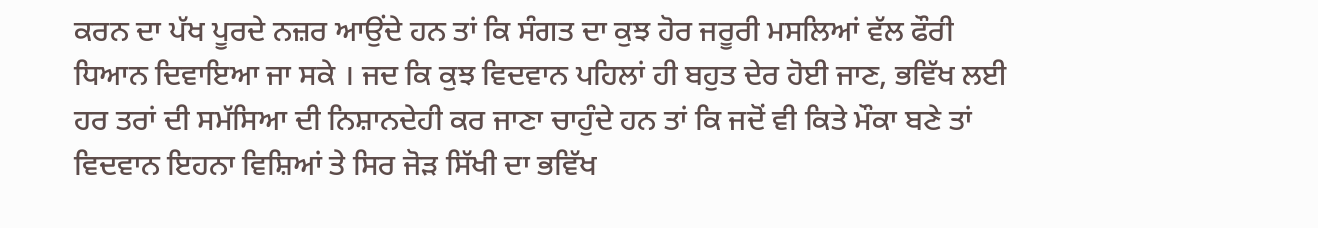ਕਰਨ ਦਾ ਪੱਖ ਪੂਰਦੇ ਨਜ਼ਰ ਆਉਂਦੇ ਹਨ ਤਾਂ ਕਿ ਸੰਗਤ ਦਾ ਕੁਝ ਹੋਰ ਜਰੂਰੀ ਮਸਲਿਆਂ ਵੱਲ ਫੌਰੀ ਧਿਆਨ ਦਿਵਾਇਆ ਜਾ ਸਕੇ । ਜਦ ਕਿ ਕੁਝ ਵਿਦਵਾਨ ਪਹਿਲਾਂ ਹੀ ਬਹੁਤ ਦੇਰ ਹੋਈ ਜਾਣ, ਭਵਿੱਖ ਲਈ ਹਰ ਤਰਾਂ ਦੀ ਸਮੱਸਿਆ ਦੀ ਨਿਸ਼ਾਨਦੇਹੀ ਕਰ ਜਾਣਾ ਚਾਹੁੰਦੇ ਹਨ ਤਾਂ ਕਿ ਜਦੋਂ ਵੀ ਕਿਤੇ ਮੌਕਾ ਬਣੇ ਤਾਂ ਵਿਦਵਾਨ ਇਹਨਾ ਵਿਸ਼ਿਆਂ ਤੇ ਸਿਰ ਜੋੜ ਸਿੱਖੀ ਦਾ ਭਵਿੱਖ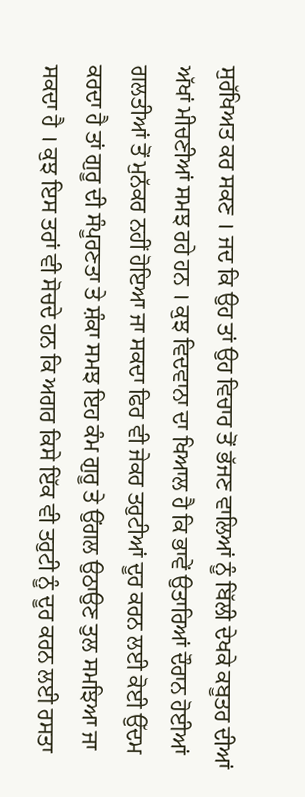ਸੁਰੱਖਿਅਤ ਕਰ ਸਕਣ । ਜਦ ਕਿ ਉਹ ਤਾਂ ਉਹ ਵਿਚਾਰ ਤੋਂ ਭੱਜਣ ਵਾਲਿਆਂ ਨੂੰ ਬਿੱਲੀ ਦੇਖਕੇ ਕਬੂਤਰ ਦੀਆਂ ਅੱਖਾਂ ਮੀਚਣੀਆਂ ਸਮਝ ਰਹੇ ਹਨ । ਕੁਝ ਵਿਦਵਾਨਾ ਦਾ ਖਿਆਲ ਹੈ ਕਿ ਭਾਵੇਂ ਉਤਾਰਿਆਂ ਦੌਰਾਨ ਹੋਈਆਂ ਗਲਤੀਆਂ ਤੋਂ ਮੁਨੱਕਰ ਨਹੀਂ ਹੋਇਆ ਜਾ ਸਕਦਾ ਫਿਰ ਵੀ ਜੇਕਰ ਤਰੁਟੀਆਂ ਦੂਰ ਕਰਨ ਲਈ ਕੋਈ ਉੱਦਮ ਕਰਦਾ ਹੈ ਤਾਂ ਗੁਰੂ ਦੀ ਸੰਪੂਰਣਤਾ ਤੇ ਸ਼ੰਕਾ ਸਮਝ ਇਹ ਕੰਮ ਗੁਰੂ ਤੇ ਉਂਗਲ ਉਠਾਉਣ ਤੁਲ ਸਮਝਿਆ ਜਾ ਸਕਦਾ ਹੈ । ਕੁਝ ਇਸ ਤਰਾਂ ਵੀ ਸੋਚਦੇ ਹਨ ਕਿ ਅਗਰ ਕਿਸੇ ਇੱਕ ਵੀ ਤਰੁਟੀ ਨੂੰ ਦੂਰ ਕਰਨ ਲਈ ਰਸਤਾ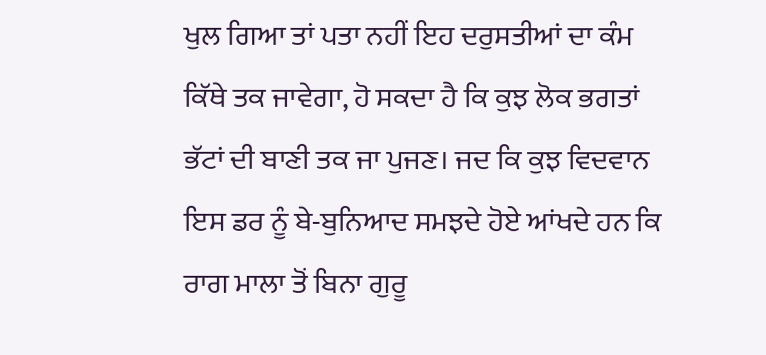ਖੁਲ ਗਿਆ ਤਾਂ ਪਤਾ ਨਹੀਂ ਇਹ ਦਰੁਸਤੀਆਂ ਦਾ ਕੰਮ ਕਿੱਥੇ ਤਕ ਜਾਵੇਗਾ, ਹੋ ਸਕਦਾ ਹੈ ਕਿ ਕੁਝ ਲੋਕ ਭਗਤਾਂ ਭੱਟਾਂ ਦੀ ਬਾਣੀ ਤਕ ਜਾ ਪੁਜਣ। ਜਦ ਕਿ ਕੁਝ ਵਿਦਵਾਨ ਇਸ ਡਰ ਨੂੰ ਬੇ-ਬੁਨਿਆਦ ਸਮਝਦੇ ਹੋਏ ਆਂਖਦੇ ਹਨ ਕਿ ਰਾਗ ਮਾਲਾ ਤੋਂ ਬਿਨਾ ਗੁਰੂ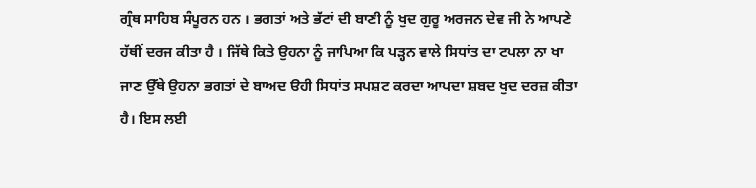ਗ੍ਰੰਥ ਸਾਹਿਬ ਸੰਪੂਰਨ ਹਨ । ਭਗਤਾਂ ਅਤੇ ਭੱਟਾਂ ਦੀ ਬਾਣੀ ਨੂੰ ਖੁਦ ਗੁਰੂ ਅਰਜਨ ਦੇਵ ਜੀ ਨੇ ਆਪਣੇ ਹੱਥੀਂ ਦਰਜ ਕੀਤਾ ਹੈ । ਜਿੱਥੇ ਕਿਤੇ ਉਹਨਾ ਨੂੰ ਜਾਪਿਆ ਕਿ ਪੜ੍ਹਨ ਵਾਲੇ ਸਿਧਾਂਤ ਦਾ ਟਪਲਾ ਨਾ ਖਾ ਜਾਣ ਉੱਥੇ ਉਹਨਾ ਭਗਤਾਂ ਦੇ ਬਾਅਦ ੳਹੀ ਸਿਧਾਂਤ ਸਪਸ਼ਟ ਕਰਦਾ ਆਪਦਾ ਸ਼ਬਦ ਖੁਦ ਦਰਜ਼ ਕੀਤਾ ਹੈ। ਇਸ ਲਈ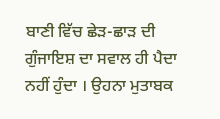ਬਾਣੀ ਵਿੱਚ ਛੇੜ-ਛਾੜ ਦੀ ਗੁੰਜਾਇਸ਼ ਦਾ ਸਵਾਲ ਹੀ ਪੈਦਾ ਨਹੀਂ ਹੁੰਦਾ । ਉਹਨਾ ਮੁਤਾਬਕ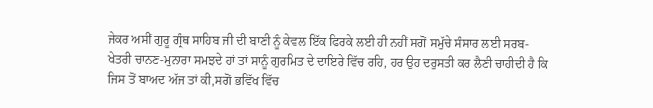ਜੇਕਰ ਅਸੀਂ ਗੁਰੂ ਗ੍ਰੰਥ ਸਾਹਿਬ ਜੀ ਦੀ ਬਾਣੀ ਨੂੰ ਕੇਵਲ ਇੱਕ ਫਿਰਕੇ ਲਈ ਹੀ ਨਹੀਂ ਸਗੋਂ ਸਮੁੱਚੇ ਸੰਸਾਰ ਲਈ ਸਰਬ-ਖੇਤਰੀ ਚਾਨਣ-ਮੁਨਾਰਾ ਸਮਝਦੇ ਹਾਂ ਤਾਂ ਸਾਨੂੰ ਗੁਰਮਿਤ ਦੇ ਦਾਇਰੇ ਵਿੱਚ ਰਹਿ, ਹਰ ਉਹ ਦਰੁਸਤੀ ਕਰ ਲੈਣੀ ਚਾਹੀਦੀ ਹੈ ਕਿ ਜਿਸ ਤੋਂ ਬਾਅਦ ਅੱਜ ਤਾਂ ਕੀ,ਸਗੋਂ ਭਵਿੱਖ ਵਿੱਚ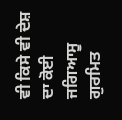ਵੀ ਕਿਸੇ ਵੀ ਦੇਸ਼ ਦਾ ਕੋਈ ਜਗਿਆਸੂ ਗੁਰਮਿਤ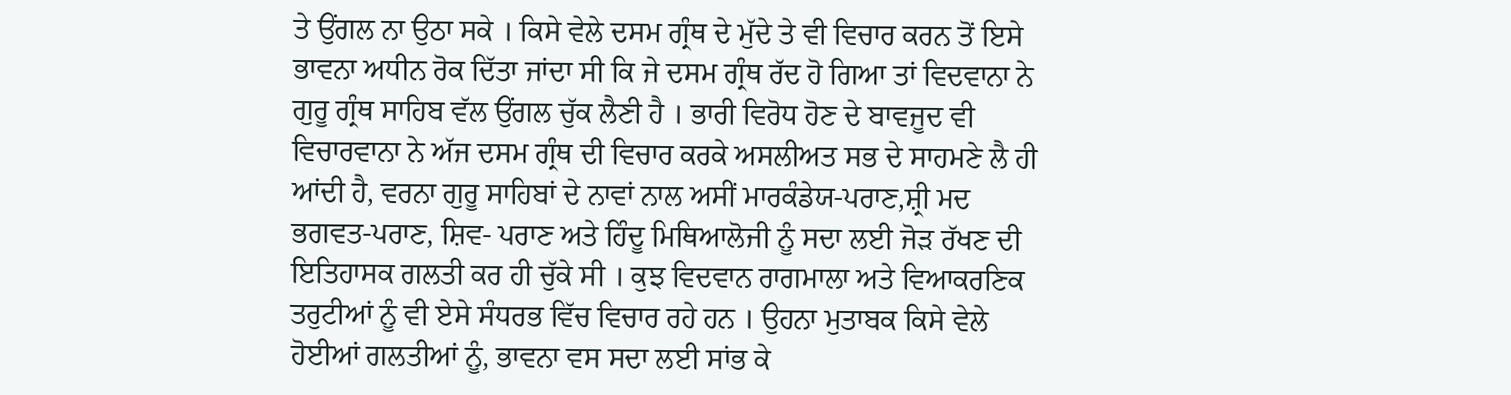ਤੇ ਉਂਗਲ ਨਾ ਉਠਾ ਸਕੇ । ਕਿਸੇ ਵੇਲੇ ਦਸਮ ਗ੍ਰੰਥ ਦੇ ਮੁੱਦੇ ਤੇ ਵੀ ਵਿਚਾਰ ਕਰਨ ਤੋਂ ਇਸੇ ਭਾਵਨਾ ਅਧੀਨ ਰੋਕ ਦਿੱਤਾ ਜਾਂਦਾ ਸੀ ਕਿ ਜੇ ਦਸਮ ਗ੍ਰੰਥ ਰੱਦ ਹੋ ਗਿਆ ਤਾਂ ਵਿਦਵਾਨਾ ਨੇ ਗੁਰੂ ਗ੍ਰੰਥ ਸਾਹਿਬ ਵੱਲ ਉਂਗਲ ਚੁੱਕ ਲੈਣੀ ਹੈ । ਭਾਰੀ ਵਿਰੋਧ ਹੋਣ ਦੇ ਬਾਵਜੂਦ ਵੀ ਵਿਚਾਰਵਾਨਾ ਨੇ ਅੱਜ ਦਸਮ ਗ੍ਰੰਥ ਦੀ ਵਿਚਾਰ ਕਰਕੇ ਅਸਲੀਅਤ ਸਭ ਦੇ ਸਾਹਮਣੇ ਲੈ ਹੀ ਆਂਦੀ ਹੈ, ਵਰਨਾ ਗੁਰੂ ਸਾਹਿਬਾਂ ਦੇ ਨਾਵਾਂ ਨਾਲ ਅਸੀਂ ਮਾਰਕੰਡੇਯ-ਪਰਾਣ,ਸ਼੍ਰੀ ਮਦ ਭਗਵਤ-ਪਰਾਣ, ਸ਼ਿਵ- ਪਰਾਣ ਅਤੇ ਹਿੰਦੂ ਮਿਥਿਆਲੋਜੀ ਨੂੰ ਸਦਾ ਲਈ ਜੋੜ ਰੱਖਣ ਦੀ ਇਤਿਹਾਸਕ ਗਲਤੀ ਕਰ ਹੀ ਚੁੱਕੇ ਸੀ । ਕੁਝ ਵਿਦਵਾਨ ਰਾਗਮਾਲਾ ਅਤੇ ਵਿਆਕਰਣਿਕ ਤਰੁਟੀਆਂ ਨੂੰ ਵੀ ਏਸੇ ਸੰਧਰਭ ਵਿੱਚ ਵਿਚਾਰ ਰਹੇ ਹਨ । ਉਹਨਾ ਮੁਤਾਬਕ ਕਿਸੇ ਵੇਲੇ ਹੋਈਆਂ ਗਲਤੀਆਂ ਨੂੰ, ਭਾਵਨਾ ਵਸ ਸਦਾ ਲਈ ਸਾਂਭ ਕੇ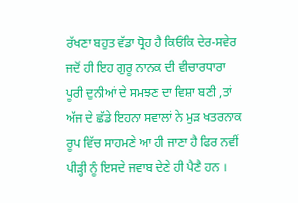ਰੱਖਣਾ ਬਹੁਤ ਵੱਡਾ ਧ੍ਰੋਹ ਹੈ ਕਿਓਂਕਿ ਦੇਰ-ਸਵੇਰ ਜਦੋਂ ਹੀ ਇਹ ਗੁਰੂ ਨਾਨਕ ਦੀ ਵੀਚਾਰਧਾਰਾ ਪੂਰੀ ਦੁਨੀਆਂ ਦੇ ਸਮਝਣ ਦਾ ਵਿਸ਼ਾ ਬਣੀ ,ਤਾਂ ਅੱਜ ਦੇ ਛੱਡੇ ਇਹਨਾ ਸਵਾਲਾਂ ਨੇ ਮੁੜ ਖਤਰਨਾਕ ਰੂਪ ਵਿੱਚ ਸਾਹਮਣੇ ਆ ਹੀ ਜਾਣਾ ਹੈ ਫਿਰ ਨਵੀਂ ਪੀੜ੍ਹੀ ਨੂੰ ਇਸਦੇ ਜਵਾਬ ਦੇਣੇ ਹੀ ਪੈਣੈ ਹਨ ।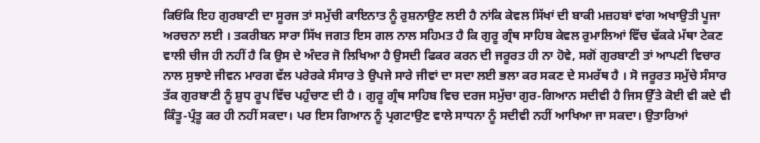ਕਿਓਂਕਿ ਇਹ ਗੁਰਬਾਣੀ ਦਾ ਸੂਰਜ ਤਾਂ ਸਮੁੱਚੀ ਕਾਇਨਾਤ ਨੂੰ ਰੁਸ਼ਨਾਉਣ ਲਈ ਹੈ ਨਾਂਕਿ ਕੇਵਲ ਸਿੱਖਾਂ ਦੀ ਬਾਕੀ ਮਜ਼ਹਬਾਂ ਵਾਂਗ ਅਖਾਉਤੀ ਪੂਜਾ ਅਰਚਨਾ ਲਈ । ਤਕਰੀਬਨ ਸਾਰਾ ਸਿੱਖ ਜਗਤ ਇਸ ਗਲ ਨਾਲ ਸਹਿਮਤ ਹੈ ਕਿ ਗੁਰੂ ਗ੍ਰੰਥ ਸਾਹਿਬ ਕੇਵਲ ਰੁਮਾਲਿਆਂ ਵਿੱਚ ਢੱਕਕੇ ਮੱਥਾ ਟੇਕਣ ਵਾਲੀ ਚੀਜ ਹੀ ਨਹੀਂ ਹੈ ਕਿ ਉਸ ਦੇ ਅੰਦਰ ਜੋ ਲਿਖਿਆ ਹੈ ਉਸਦੀ ਫਿਕਰ ਕਰਨ ਦੀ ਜਰੂਰਤ ਹੀ ਨਾ ਹੋਵੇ, ਸਗੋਂ ਗੁਰਬਾਣੀ ਤਾਂ ਆਪਣੀ ਵਿਚਾਰ ਨਾਲ ਸੁਝਾਏ ਜੀਵਨ ਮਾਰਗ ਵੱਲ ਪਰੇਰਕੇ ਸੰਸਾਰ ਤੇ ਉਪਜੇ ਸਾਰੇ ਜੀਵਾਂ ਦਾ ਸਦਾ ਲਈ ਭਲਾ ਕਰ ਸਕਣ ਦੇ ਸਮਰੱਥ ਹੈ । ਸੋ ਜਰੂਰਤ ਸਮੁੱਚੇ ਸੰਸਾਰ ਤੱਕ ਗੁਰਬਾਣੀ ਨੂੰ ਸ਼ੁਧ ਰੂਪ ਵਿੱਚ ਪਹੁੰਚਾਣ ਦੀ ਹੈ । ਗੁਰੂ ਗ੍ਰੰਥ ਸਾਹਿਬ ਵਿਚ ਦਰਜ ਸਮੁੱਚਾ ਗੁਰ-ਗਿਆਨ ਸਦੀਵੀ ਹੈ ਜਿਸ ਉੱਤੇ ਕੋਈ ਵੀ ਕਦੇ ਵੀ ਕਿੰਤੂ-ਪ੍ਰੰਤੂ ਕਰ ਹੀ ਨਹੀਂ ਸਕਦਾ। ਪਰ ਇਸ ਗਿਆਨ ਨੂੰ ਪ੍ਰਗਟਾਉਣ ਵਾਲੇ ਸਾਧਨਾ ਨੂੰ ਸਦੀਵੀ ਨਹੀਂ ਆਖਿਆ ਜਾ ਸਕਦਾ। ਉਤਾਰਿਆਂ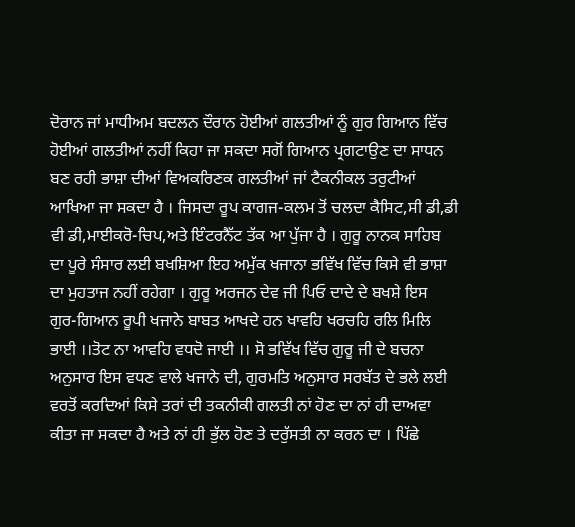ਦੋਰਾਨ ਜਾਂ ਮਾਧੀਅਮ ਬਦਲਨ ਦੌਰਾਨ ਹੋਈਆਂ ਗਲਤੀਆਂ ਨੂੰ ਗੁਰ ਗਿਆਨ ਵਿੱਚ ਹੋਈਆਂ ਗਲਤੀਆਂ ਨਹੀਂ ਕਿਹਾ ਜਾ ਸਕਦਾ ਸਗੋਂ ਗਿਆਨ ਪ੍ਰਗਟਾਉਣ ਦਾ ਸਾਧਨ ਬਣ ਰਹੀ ਭਾਸ਼ਾ ਦੀਆਂ ਵਿਅਕਰਿਣਕ ਗਲਤੀਆਂ ਜਾਂ ਟੈਕਨੀਕਲ ਤਰੁਟੀਆਂ ਆਖਿਆ ਜਾ ਸਕਦਾ ਹੈ । ਜਿਸਦਾ ਰੂਪ ਕਾਗਜ-ਕਲਮ ਤੋਂ ਚਲਦਾ ਕੈਸਿਟ,ਸੀ ਡੀ,ਡੀ ਵੀ ਡੀ,ਮਾਈਕਰੋ-ਚਿਪ,ਅਤੇ ਇੰਟਰਨੈੱਟ ਤੱਕ ਆ ਪੁੱਜਾ ਹੈ । ਗੁਰੂ ਨਾਨਕ ਸਾਹਿਬ ਦਾ ਪੂਰੇ ਸੰਸਾਰ ਲਈ ਬਖਸ਼ਿਆ ਇਹ ਅਮੁੱਕ ਖਜਾਨਾ ਭਵਿੱਖ ਵਿੱਚ ਕਿਸੇ ਵੀ ਭਾਸ਼ਾ ਦਾ ਮੁਹਤਾਜ ਨਹੀਂ ਰਹੇਗਾ । ਗੁਰੂ ਅਰਜਨ ਦੇਵ ਜੀ ਪਿਓ ਦਾਦੇ ਦੇ ਬਖਸ਼ੇ ਇਸ ਗੁਰ-ਗਿਆਨ ਰੂਪੀ ਖਜਾਨੇ ਬਾਬਤ ਆਖਦੇ ਹਨ ਖਾਵਹਿ ਖਰਚਹਿ ਰਲਿ ਮਿਲਿ ਭਾਈ ।।ਤੋਟ ਨਾ ਆਵਹਿ ਵਧਦੋ ਜਾਈ ।। ਸੋ ਭਵਿੱਖ ਵਿੱਚ ਗੁਰੂ ਜੀ ਦੇ ਬਚਨਾ ਅਨੁਸਾਰ ਇਸ ਵਧਣ ਵਾਲੇ ਖਜਾਨੇ ਦੀ, ਗੁਰਮਤਿ ਅਨੁਸਾਰ ਸਰਬੱਤ ਦੇ ਭਲੇ ਲਈ ਵਰਤੋਂ ਕਰਦਿਆਂ ਕਿਸੇ ਤਰਾਂ ਦੀ ਤਕਨੀਕੀ ਗਲਤੀ ਨਾਂ ਹੋਣ ਦਾ ਨਾਂ ਹੀ ਦਾਅਵਾ ਕੀਤਾ ਜਾ ਸਕਦਾ ਹੈ ਅਤੇ ਨਾਂ ਹੀ ਭੁੱਲ ਹੋਣ ਤੇ ਦਰੁੱਸਤੀ ਨਾ ਕਰਨ ਦਾ । ਪਿੱਛੇ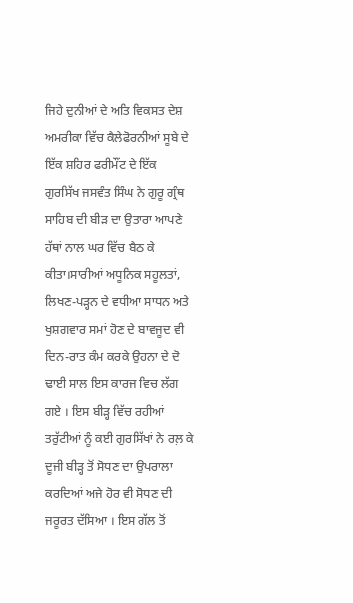ਜਿਹੇ ਦੁਨੀਆਂ ਦੇ ਅਤਿ ਵਿਕਸਤ ਦੇਸ਼ ਅਮਰੀਕਾ ਵਿੱਚ ਕੈਲੇਫੋਰਨੀਆਂ ਸੂਬੇ ਦੇ ਇੱਕ ਸ਼ਹਿਰ ਫਰੀਮੌਂਟ ਦੇ ਇੱਕ ਗੁਰਸਿੱਖ ਜਸਵੰਤ ਸਿੰਘ ਨੇ ਗੁਰੂ ਗ੍ਰੰਥ ਸਾਹਿਬ ਦੀ ਬੀੜ ਦਾ ਉਤਾਰਾ ਆਪਣੇ ਹੱਥਾਂ ਨਾਲ ਘਰ ਵਿੱਚ ਬੈਠ ਕੇ ਕੀਤਾ।ਸਾਰੀਆਂ ਅਧੂਨਿਕ ਸਹੂਲਤਾਂ, ਲਿਖਣ-ਪੜ੍ਹਨ ਦੇ ਵਧੀਆ ਸਾਧਨ ਅਤੇ ਖੁਸ਼ਗਵਾਰ ਸਮਾਂ ਹੋਣ ਦੇ ਬਾਵਜੂਦ ਵੀ ਦਿਨ-ਰਾਤ ਕੰਮ ਕਰਕੇ ਉਹਨਾ ਦੇ ਦੋ ਢਾਈ ਸਾਲ ਇਸ ਕਾਰਜ ਵਿਚ ਲੱਗ ਗਏ । ਇਸ ਬੀੜ੍ਹ ਵਿੱਚ ਰਹੀਆਂ ਤਰੁੱਟੀਆਂ ਨੂੰ ਕਈ ਗੁਰਸਿੱਖਾਂ ਨੇ ਰਲ਼ ਕੇ ਦੂਜੀ ਬੀੜ੍ਹ ਤੋਂ ਸੋਧਣ ਦਾ ਉਪਰਾਲਾ ਕਰਦਿਆਂ ਅਜੇ ਹੋਰ ਵੀ ਸੋਧਣ ਦੀ ਜਰੂਰਤ ਦੱਸਿਆ । ਇਸ ਗੱਲ ਤੋਂ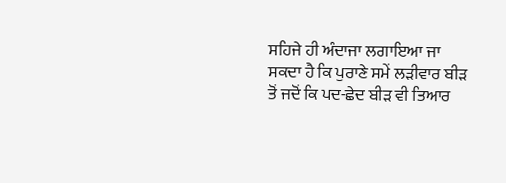ਸਹਿਜੇ ਹੀ ਅੰਦਾਜਾ ਲਗਾਇਆ ਜਾ ਸਕਦਾ ਹੈ ਕਿ ਪੁਰਾਣੇ ਸਮੇਂ ਲੜੀਵਾਰ ਬੀੜ ਤੋਂ ਜਦੋਂ ਕਿ ਪਦ-ਛੇਦ ਬੀੜ ਵੀ ਤਿਆਰ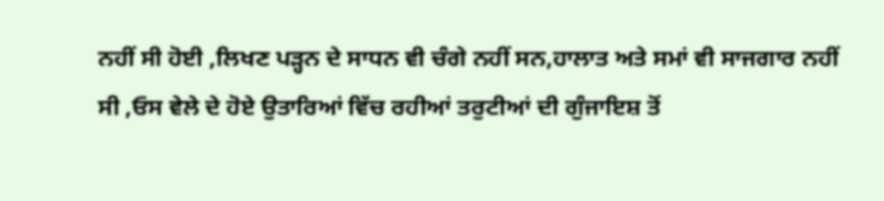ਨਹੀਂ ਸੀ ਹੋਈ ,ਲਿਖਣ ਪੜ੍ਹਨ ਦੇ ਸਾਧਨ ਵੀ ਚੰਗੇ ਨਹੀਂ ਸਨ,ਹਾਲਾਤ ਅਤੇ ਸਮਾਂ ਵੀ ਸਾਜਗਾਰ ਨਹੀਂ ਸੀ ,ਓਸ ਵੇਲੇ ਦੇ ਹੋਏ ਉਤਾਰਿਆਂ ਵਿੱਚ ਰਹੀਆਂ ਤਰੁਟੀਆਂ ਦੀ ਗੁੰਜਾਇਸ਼ ਤੋਂ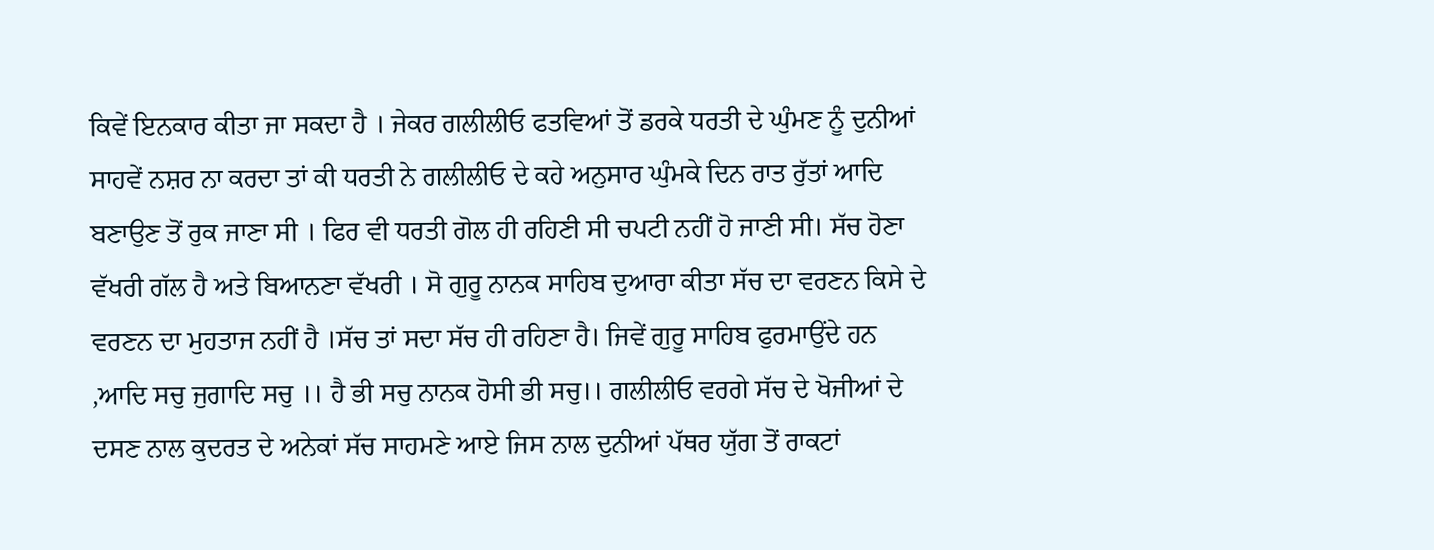ਕਿਵੇਂ ਇਨਕਾਰ ਕੀਤਾ ਜਾ ਸਕਦਾ ਹੈ । ਜੇਕਰ ਗਲੀਲੀਓ ਫਤਵਿਆਂ ਤੋਂ ਡਰਕੇ ਧਰਤੀ ਦੇ ਘੁੰਮਣ ਨੂੰ ਦੁਨੀਆਂ ਸਾਹਵੇਂ ਨਸ਼ਰ ਨਾ ਕਰਦਾ ਤਾਂ ਕੀ ਧਰਤੀ ਨੇ ਗਲੀਲੀਓ ਦੇ ਕਹੇ ਅਨੁਸਾਰ ਘੁੰਮਕੇ ਦਿਨ ਰਾਤ ਰੁੱਤਾਂ ਆਦਿ ਬਣਾਉਣ ਤੋਂ ਰੁਕ ਜਾਣਾ ਸੀ । ਫਿਰ ਵੀ ਧਰਤੀ ਗੋਲ ਹੀ ਰਹਿਣੀ ਸੀ ਚਪਟੀ ਨਹੀਂ ਹੋ ਜਾਣੀ ਸੀ। ਸੱਚ ਹੋਣਾ ਵੱਖਰੀ ਗੱਲ ਹੈ ਅਤੇ ਬਿਆਨਣਾ ਵੱਖਰੀ । ਸੋ ਗੁਰੂ ਨਾਨਕ ਸਾਹਿਬ ਦੁਆਰਾ ਕੀਤਾ ਸੱਚ ਦਾ ਵਰਣਨ ਕਿਸੇ ਦੇ ਵਰਣਨ ਦਾ ਮੁਹਤਾਜ ਨਹੀਂ ਹੈ ।ਸੱਚ ਤਾਂ ਸਦਾ ਸੱਚ ਹੀ ਰਹਿਣਾ ਹੈ। ਜਿਵੇਂ ਗੁਰੂ ਸਾਹਿਬ ਫੁਰਮਾਉਂਦੇ ਹਨ ,ਆਦਿ ਸਚੁ ਜੁਗਾਦਿ ਸਚੁ ।। ਹੈ ਭੀ ਸਚੁ ਨਾਨਕ ਹੋਸੀ ਭੀ ਸਚੁ।। ਗਲੀਲੀਓ ਵਰਗੇ ਸੱਚ ਦੇ ਖੋਜੀਆਂ ਦੇ ਦਸਣ ਨਾਲ ਕੁਦਰਤ ਦੇ ਅਨੇਕਾਂ ਸੱਚ ਸਾਹਮਣੇ ਆਏ ਜਿਸ ਨਾਲ ਦੁਨੀਆਂ ਪੱਥਰ ਯੁੱਗ ਤੋਂ ਰਾਕਟਾਂ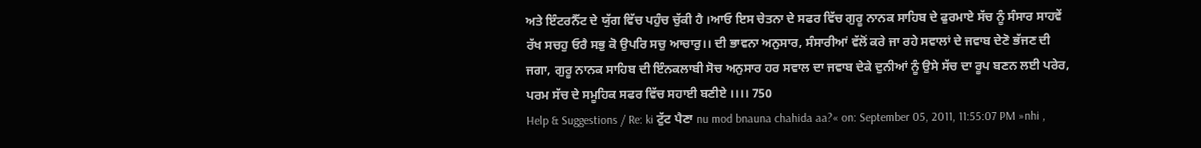ਅਤੇ ਇੰਟਰਨੈੱਟ ਦੇ ਯੁੱਗ ਵਿੱਚ ਪਹੁੰਚ ਚੁੱਕੀ ਹੈ ।ਆਓ ਇਸ ਚੇਤਨਾ ਦੇ ਸਫਰ ਵਿੱਚ ਗੁਰੂ ਨਾਨਕ ਸਾਹਿਬ ਦੇ ਫੁਰਮਾਏ ਸੱਚ ਨੂੰ ਸੰਸਾਰ ਸਾਹਵੇਂ ਰੱਖ ਸਚਹੁ ਓਰੈ ਸਭੁ ਕੋ ਉਪਰਿ ਸਚੁ ਆਚਾਰੁ।। ਦੀ ਭਾਵਨਾ ਅਨੁਸਾਰ, ਸੰਸਾਰੀਆਂ ਵੱਲੋਂ ਕਰੇ ਜਾ ਰਹੇ ਸਵਾਲਾਂ ਦੇ ਜਵਾਬ ਦੇਣੋ ਭੱਜਣ ਦੀ ਜਗਾ, ਗੁਰੂ ਨਾਨਕ ਸਾਹਿਬ ਦੀ ਇੰਨਕਲਾਬੀ ਸੋਚ ਅਨੁਸਾਰ ਹਰ ਸਵਾਲ ਦਾ ਜਵਾਬ ਦੇਕੇ ਦੁਨੀਆਂ ਨੂੰ ਉਸੇ ਸੱਚ ਦਾ ਰੂਪ ਬਣਨ ਲਈ ਪਰੇਰ, ਪਰਮ ਸੱਚ ਦੇ ਸਮੂਹਿਕ ਸਫਰ ਵਿੱਚ ਸਹਾਈ ਬਣੀਏ ।।।। 750
Help & Suggestions / Re: ki ਟੁੱਟ ਪੈਣਾ nu mod bnauna chahida aa?« on: September 05, 2011, 11:55:07 PM »nhi ,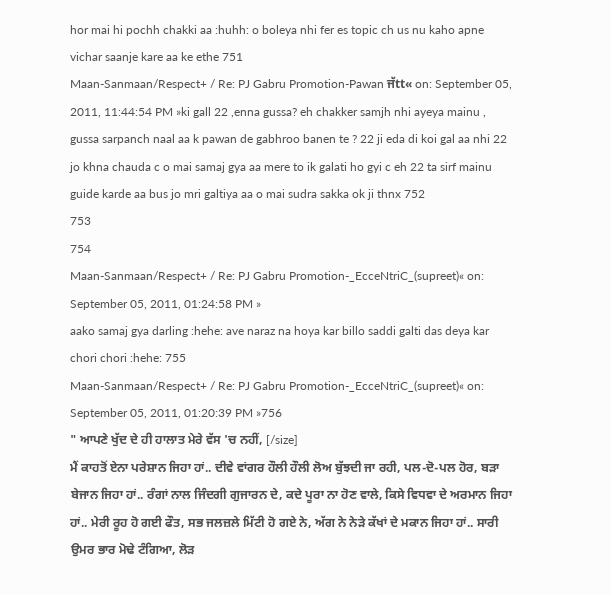hor mai hi pochh chakki aa :huhh: o boleya nhi fer es topic ch us nu kaho apne vichar saanje kare aa ke ethe 751
Maan-Sanmaan/Respect+ / Re: PJ Gabru Promotion-Pawan ਜੱtt« on: September 05, 2011, 11:44:54 PM »ki gall 22 ,enna gussa? eh chakker samjh nhi ayeya mainu , gussa sarpanch naal aa k pawan de gabhroo banen te ? 22 ji eda di koi gal aa nhi 22 jo khna chauda c o mai samaj gya aa mere to ik galati ho gyi c eh 22 ta sirf mainu guide karde aa bus jo mri galtiya aa o mai sudra sakka ok ji thnx 752
753
754
Maan-Sanmaan/Respect+ / Re: PJ Gabru Promotion-_EcceNtriC_(supreet)« on: September 05, 2011, 01:24:58 PM »
aako samaj gya darling :hehe: ave naraz na hoya kar billo saddi galti das deya kar chori chori :hehe: 755
Maan-Sanmaan/Respect+ / Re: PJ Gabru Promotion-_EcceNtriC_(supreet)« on: September 05, 2011, 01:20:39 PM »756
" ਆਪਣੇ ਖੁੱਦ ਦੇ ਹੀ ਹਾਲਾਤ ਮੇਰੇ ਵੱਸ 'ਚ ਨਹੀਂ, [/size]
ਮੈਂ ਕਾਹਤੋਂ ਏਨਾ ਪਰੇਸ਼ਾਨ ਜਿਹਾ ਹਾਂ.. ਦੀਵੇ ਵਾਂਗਰ ਹੌਲੀ ਹੌਲੀ ਲੋਅ ਬੁੱਝਦੀ ਜਾ ਰਹੀ, ਪਲ-ਦੋ-ਪਲ ਹੋਰ, ਬੜਾ ਬੇਜਾਨ ਜਿਹਾ ਹਾਂ.. ਰੰਗਾਂ ਨਾਲ ਜਿੰਦਗੀ ਗੁਜਾਰਨ ਦੇ, ਕਦੇ ਪੂਰਾ ਨਾ ਹੋਣ ਵਾਲੇ, ਕਿਸੇ ਵਿਧਵਾ ਦੇ ਅਰਮਾਨ ਜਿਹਾ ਹਾਂ.. ਮੇਰੀ ਰੂਹ ਹੋ ਗਈ ਫੌਤ, ਸਭ ਜਲਜ਼ਲੇ ਮਿੱਟੀ ਹੋ ਗਏ ਨੇ, ਅੱਗ ਨੇ ਨੇੜੇ ਕੱਖਾਂ ਦੇ ਮਕਾਨ ਜਿਹਾ ਹਾਂ.. ਸਾਰੀ ਉਮਰ ਭਾਰ ਮੋਢੇ ਟੰਗਿਆ, ਲੋੜ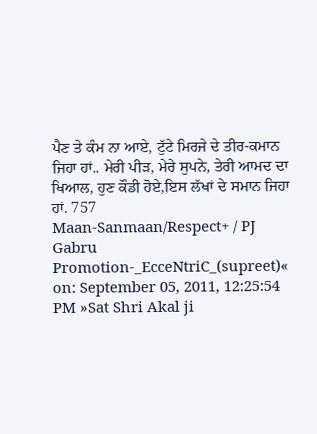ਪੈਣ ਤੇ ਕੰਮ ਨਾ ਆਏ, ਟੁੱਟੇ ਮਿਰਜੇ ਦੇ ਤੀਰ-ਕਮਾਨ ਜਿਹਾ ਹਾਂ.. ਮੇਰੀ ਪੀੜ, ਮੇਰੇ ਸੁਪਨੇ, ਤੇਰੀ ਆਮਦ ਦਾ ਖਿਆਲ, ਹੁਣ ਕੌਡੀ ਹੋਏ,ਇਸ ਲੱਖਾਂ ਦੇ ਸਮਾਨ ਜਿਹਾ ਹਾਂ. 757
Maan-Sanmaan/Respect+ / PJ Gabru Promotion-_EcceNtriC_(supreet)« on: September 05, 2011, 12:25:54 PM »Sat Shri Akal ji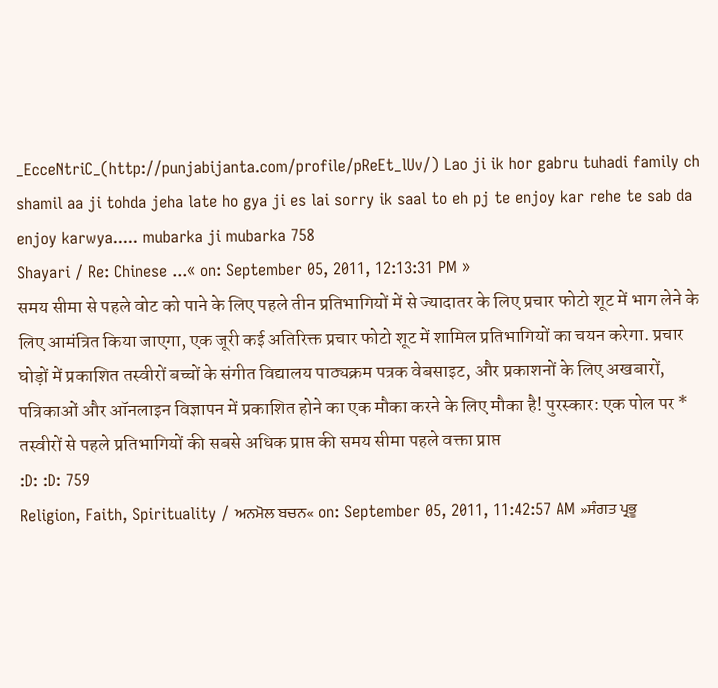_EcceNtriC_(http://punjabijanta.com/profile/pReEt_lUv/) Lao ji ik hor gabru tuhadi family ch shamil aa ji tohda jeha late ho gya ji es lai sorry ik saal to eh pj te enjoy kar rehe te sab da enjoy karwya..... mubarka ji mubarka 758
Shayari / Re: Chinese ...« on: September 05, 2011, 12:13:31 PM »
समय सीमा से पहले वोट को पाने के लिए पहले तीन प्रतिभागियों में से ज्यादातर के लिए प्रचार फोटो शूट में भाग लेने के लिए आमंत्रित किया जाएगा, एक जूरी कई अतिरिक्त प्रचार फोटो शूट में शामिल प्रतिभागियों का चयन करेगा. प्रचार घोड़ों में प्रकाशित तस्वीरों बच्चों के संगीत विद्यालय पाठ्यक्रम पत्रक वेबसाइट, और प्रकाशनों के लिए अखबारों, पत्रिकाओं और ऑनलाइन विज्ञापन में प्रकाशित होने का एक मौका करने के लिए मौका है! पुरस्कार: एक पोल पर * तस्वीरों से पहले प्रतिभागियों की सबसे अधिक प्राप्त की समय सीमा पहले वक्ता प्राप्त
:D: :D: 759
Religion, Faith, Spirituality / ਅਨਮੋਲ ਬਚਨ« on: September 05, 2011, 11:42:57 AM »ਸੰਗਤ ਪ੍ਰਭੂ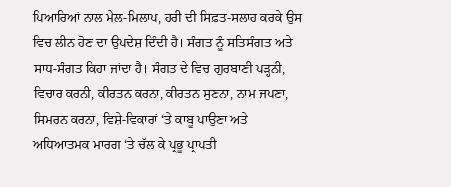ਪਿਆਰਿਆਂ ਨਾਲ ਮੇਲ-ਮਿਲਾਪ, ਹਰੀ ਦੀ ਸਿਫ਼ਤ-ਸਲਾਹ ਕਰਕੇ ਉਸ ਵਿਚ ਲੀਨ ਹੋਣ ਦਾ ਉਪਦੇਸ਼ ਦਿੰਦੀ ਹੈ। ਸੰਗਤ ਨੂੰ ਸਤਿਸੰਗਤ ਅਤੇ ਸਾਧ-ਸੰਗਤ ਕਿਹਾ ਜਾਂਦਾ ਹੈ। ਸੰਗਤ ਦੇ ਵਿਚ ਗੁਰਬਾਣੀ ਪੜ੍ਹਨੀ, ਵਿਚਾਰ ਕਰਨੀ, ਕੀਰਤਨ ਕਰਨਾ, ਕੀਰਤਨ ਸੁਣਨਾ, ਨਾਮ ਜਪਣਾ, ਸਿਮਰਨ ਕਰਨਾ, ਵਿਸ਼ੇ-ਵਿਕਾਰਾਂ ‘ਤੇ ਕਾਬੂ ਪਾਉਣਾ ਅਤੇ ਅਧਿਆਤਮਕ ਮਾਰਗ ‘ਤੇ ਚੱਲ ਕੇ ਪ੍ਰਭੂ ਪ੍ਰਾਪਤੀ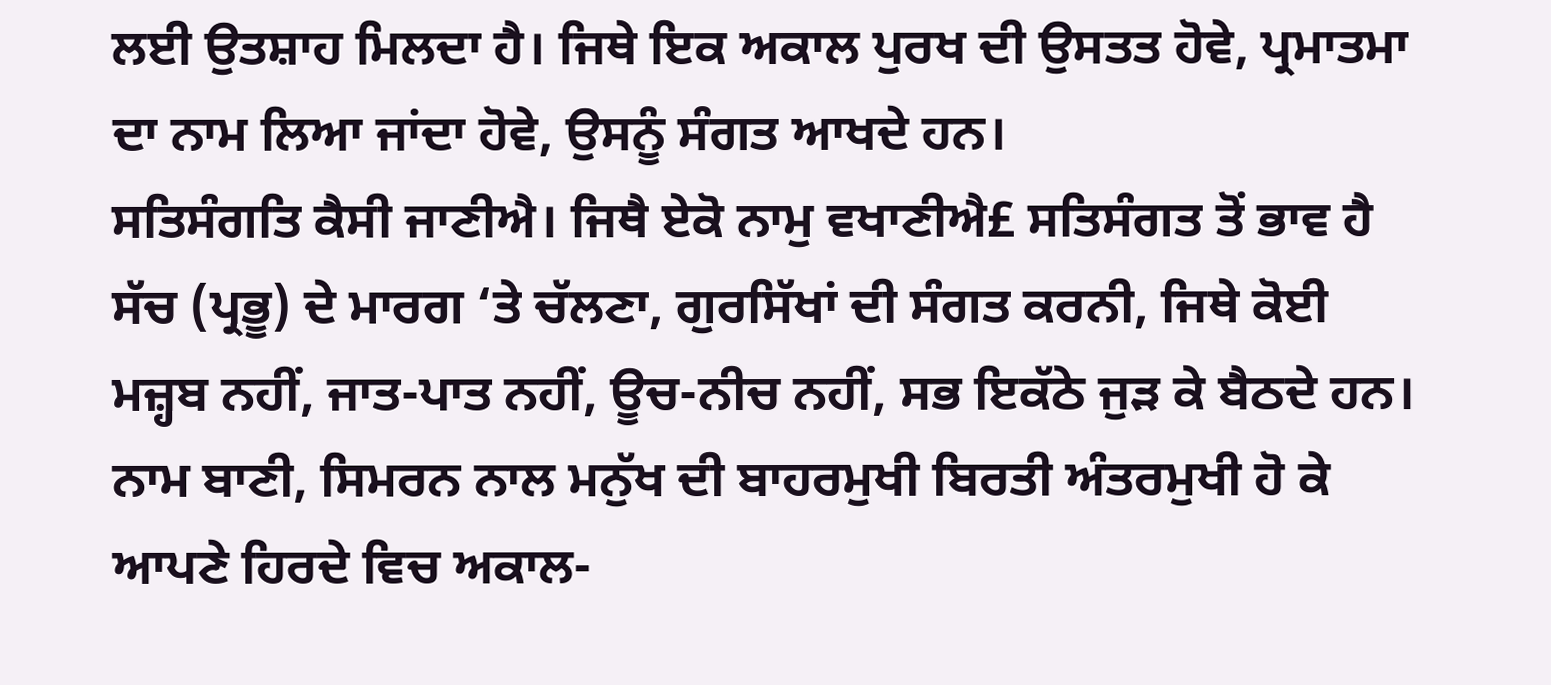ਲਈ ਉਤਸ਼ਾਹ ਮਿਲਦਾ ਹੈ। ਜਿਥੇ ਇਕ ਅਕਾਲ ਪੁਰਖ ਦੀ ਉਸਤਤ ਹੋਵੇ, ਪ੍ਰਮਾਤਮਾ ਦਾ ਨਾਮ ਲਿਆ ਜਾਂਦਾ ਹੋਵੇ, ਉਸਨੂੰ ਸੰਗਤ ਆਖਦੇ ਹਨ।
ਸਤਿਸੰਗਤਿ ਕੈਸੀ ਜਾਣੀਐ। ਜਿਥੈ ਏਕੋ ਨਾਮੁ ਵਖਾਣੀਐ£ ਸਤਿਸੰਗਤ ਤੋਂ ਭਾਵ ਹੈ ਸੱਚ (ਪ੍ਰਭੂ) ਦੇ ਮਾਰਗ ‘ਤੇ ਚੱਲਣਾ, ਗੁਰਸਿੱਖਾਂ ਦੀ ਸੰਗਤ ਕਰਨੀ, ਜਿਥੇ ਕੋਈ ਮਜ਼੍ਹਬ ਨਹੀਂ, ਜਾਤ-ਪਾਤ ਨਹੀਂ, ਊਚ-ਨੀਚ ਨਹੀਂ, ਸਭ ਇਕੱਠੇ ਜੁੜ ਕੇ ਬੈਠਦੇ ਹਨ। ਨਾਮ ਬਾਣੀ, ਸਿਮਰਨ ਨਾਲ ਮਨੁੱਖ ਦੀ ਬਾਹਰਮੁਖੀ ਬਿਰਤੀ ਅੰਤਰਮੁਖੀ ਹੋ ਕੇ ਆਪਣੇ ਹਿਰਦੇ ਵਿਚ ਅਕਾਲ-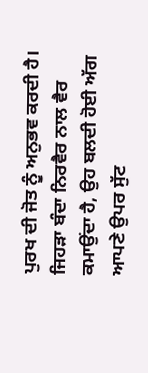ਪੁਰਖ ਦੀ ਜੋਤ ਨੂੰ ਅਨੁਭਵ ਕਰਦੀ ਹੈ। ਜਿਹੜਾ ਬੰਦਾ ਨਿਰਵੈਰ ਨਾਲ ਵੈਰ ਕਮਾਉਂਦਾ ਹੈ, ਉਹ ਬਲਦੀ ਹੋਈ ਅੱਗ ਆਪਣੇ ਉਪਰ ਸੁੱਟ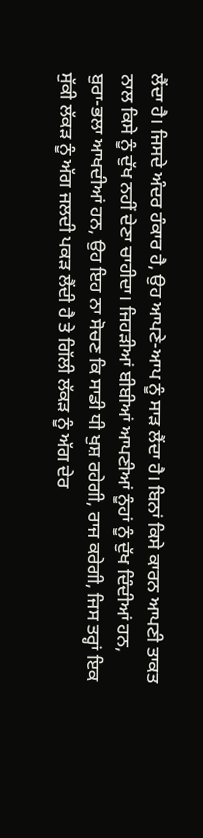ਲੈਂਦਾ ਹੈ। ਜਿਸਦੇ ਅੰਦਰ ਹੰਕਾਰ ਹੈ, ਉਹ ਆਪਣੇ-ਆਪ ਨੂੰ ਸਾੜ ਲੈਂਦਾ ਹੈ। ਬਿਨਾਂ ਕਿਸੇ ਕਾਰਨ ਆਪਣੀ ਤਾਕਤ ਨਾਲ ਕਿਸੇ ਨੂੰ ਦੁੱਖ ਨਹੀਂ ਦੇਣਾ ਚਾਹੀਦਾ। ਜਿਹੜੀਆਂ ਬੀਬੀਆਂ ਆਪਣੀਆਂ ਨੂੰਹਾਂ ਨੂੰ ਦੁੱਖ ਦਿੰਦੀਆਂ ਹਨ, ਬੁਰਾ-ਭਲਾ ਆਖਦੀਆਂ ਹਨ, ਉਹ ਇਹ ਨਾ ਸੋਚਣ ਕਿ ਸਾਡੀ ਧੀ ਖੁਸ਼ ਰਹੇਗੀ, ਰਾਜ ਕਰੇਗੀ, ਜਿਸ ਤਰ੍ਹਾਂ ਇਕ ਸੁੱਕੀ ਲੱਕੜ ਨੂੰ ਅੱਗ ਜਲਦੀ ਪਕੜ ਲੈਂਦੀ ਹੈ ਤੇ ਗਿੱਲੀ ਲੱਕੜ ਨੂੰ ਅੱਗ ਦੇਰ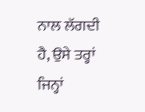ਨਾਲ ਲੱਗਦੀ ਹੈ, ਉਸੇ ਤਰ੍ਹਾਂ ਜਿਨ੍ਹਾਂ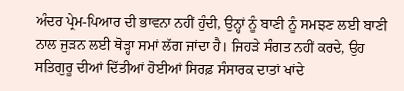ਅੰਦਰ ਪ੍ਰੇਮ-ਪਿਆਰ ਦੀ ਭਾਵਨਾ ਨਹੀਂ ਹੁੰਦੀ, ਉਨ੍ਹਾਂ ਨੂੰ ਬਾਣੀ ਨੂੰ ਸਮਝਣ ਲਈ ਬਾਣੀ ਨਾਲ ਜੁੜਨ ਲਈ ਥੋੜ੍ਹਾ ਸਮਾਂ ਲੱਗ ਜਾਂਦਾ ਹੈ। ਜਿਹੜੇ ਸੰਗਤ ਨਹੀਂ ਕਰਦੇ, ਉਹ ਸਤਿਗੁਰੂ ਦੀਆਂ ਦਿੱਤੀਆਂ ਹੋਈਆਂ ਸਿਰਫ਼ ਸੰਸਾਰਕ ਦਾਤਾਂ ਖਾਂਦੇ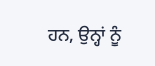ਹਨ, ਉਨ੍ਹਾਂ ਨੂੰ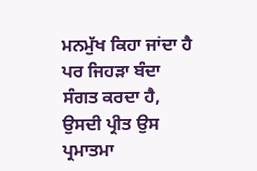ਮਨਮੁੱਖ ਕਿਹਾ ਜਾਂਦਾ ਹੈ ਪਰ ਜਿਹੜਾ ਬੰਦਾ ਸੰਗਤ ਕਰਦਾ ਹੈ, ਉਸਦੀ ਪ੍ਰੀਤ ਉਸ ਪ੍ਰਮਾਤਮਾ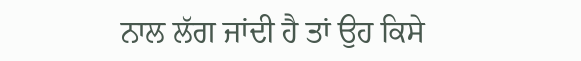ਨਾਲ ਲੱਗ ਜਾਂਦੀ ਹੈ ਤਾਂ ਉਹ ਕਿਸੇ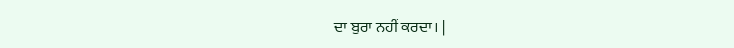ਦਾ ਬੁਰਾ ਨਹੀਂ ਕਰਦਾ। |